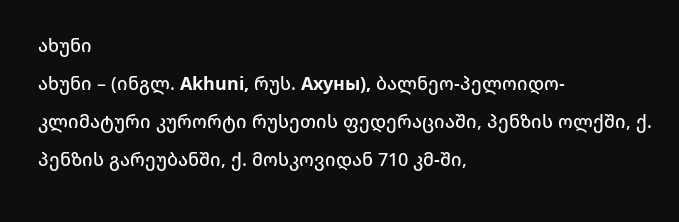ახუნი
ახუნი – (ინგლ. Akhuni, რუს. Ахуны), ბალნეო-პელოიდო-კლიმატური კურორტი რუსეთის ფედერაციაში, პენზის ოლქში, ქ. პენზის გარეუბანში, ქ. მოსკოვიდან 710 კმ-ში,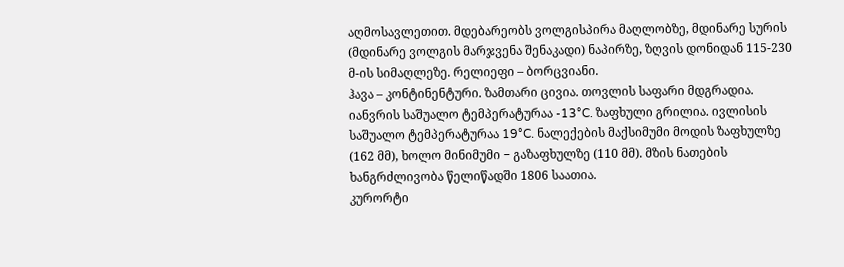აღმოსავლეთით. მდებარეობს ვოლგისპირა მაღლობზე, მდინარე სურის (მდინარე ვოლგის მარჯვენა შენაკადი) ნაპირზე, ზღვის დონიდან 115-230 მ-ის სიმაღლეზე. რელიეფი – ბორცვიანი.
ჰავა – კონტინენტური. ზამთარი ცივია. თოვლის საფარი მდგრადია. იანვრის საშუალო ტემპერატურაა -13°C. ზაფხული გრილია. ივლისის საშუალო ტემპერატურაა 19°C. ნალექების მაქსიმუმი მოდის ზაფხულზე (162 მმ), ხოლო მინიმუმი − გაზაფხულზე (110 მმ). მზის ნათების ხანგრძლივობა წელიწადში 1806 საათია.
კურორტი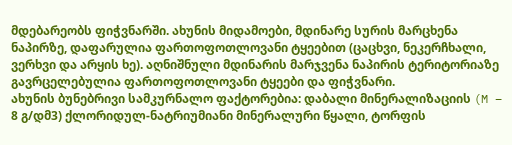მდებარეობს ფიჭვნარში. ახუნის მიდამოები, მდინარე სურის მარცხენა ნაპირზე, დაფარულია ფართოფოთლოვანი ტყეებით (ცაცხვი, ნეკერჩხალი, ვერხვი და არყის ხე). აღნიშნული მდინარის მარჯვენა ნაპირის ტერიტორიაზე გავრცელებულია ფართოფოთლოვანი ტყეები და ფიჭვნარი.
ახუნის ბუნებრივი სამკურნალო ფაქტორებია: დაბალი მინერალიზაციის (M – 8 გ/დმ3) ქლორიდულ-ნატრიუმიანი მინერალური წყალი, ტორფის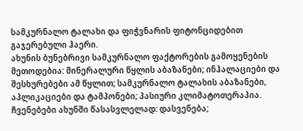სამკურნალო ტალახი და ფიჭვნარის ფიტონციდებით გაჯერებული ჰაერი.
ახუნის ბუნებრივი სამკურნალო ფაქტორების გამოყენების მეთოდებია: მინერალური წყლის აბაზანები; ინჰალაციები და შესხურებები ამ წყლით; სამკურნალო ტალახის აბაზანები, აპლიკაციები და ტამპონები; პასიური კლიმატოთერაპია.
ჩვენებები ახუნში წასასვლელად: დასვენება;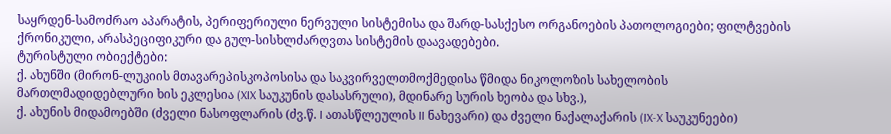საყრდენ-სამოძრაო აპარატის, პერიფერიული ნერვული სისტემისა და შარდ-სასქესო ორგანოების პათოლოგიები; ფილტვების ქრონიკული, არასპეციფიკური და გულ-სისხლძარღვთა სისტემის დაავადებები.
ტურისტული ობიექტები:
ქ. ახუნში (მირონ-ლუკიის მთავარეპისკოპოსისა და საკვირველთმოქმედისა წმიდა ნიკოლოზის სახელობის მართლმადიდებლური ხის ეკლესია (XIX საუკუნის დასასრული), მდინარე სურის ხეობა და სხვ.),
ქ. ახუნის მიდამოებში (ძველი ნასოფლარის (ძვ.წ. I ათასწლეულის II ნახევარი) და ძველი ნაქალაქარის (IX-X საუკუნეები)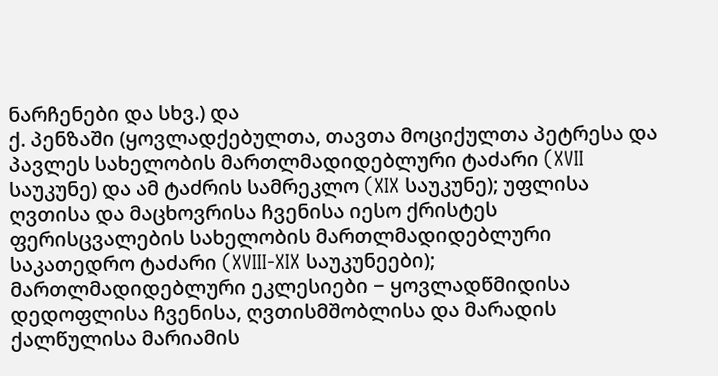ნარჩენები და სხვ.) და
ქ. პენზაში (ყოვლადქებულთა, თავთა მოციქულთა პეტრესა და პავლეს სახელობის მართლმადიდებლური ტაძარი (XVII საუკუნე) და ამ ტაძრის სამრეკლო (XIX საუკუნე); უფლისა ღვთისა და მაცხოვრისა ჩვენისა იესო ქრისტეს ფერისცვალების სახელობის მართლმადიდებლური საკათედრო ტაძარი (XVIII-XIX საუკუნეები); მართლმადიდებლური ეკლესიები − ყოვლადწმიდისა დედოფლისა ჩვენისა, ღვთისმშობლისა და მარადის ქალწულისა მარიამის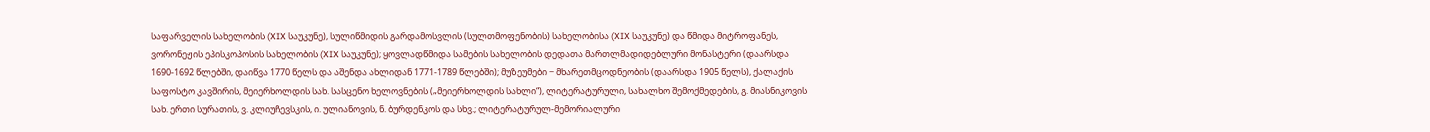საფარველის სახელობის (XIX საუკუნე), სულიწმიდის გარდამოსვლის (სულთმოფენობის) სახელობისა (XIX საუკუნე) და წმიდა მიტროფანეს, ვორონეჟის ეპისკოპოსის სახელობის (XIX საუკუნე); ყოვლადწმიდა სამების სახელობის დედათა მართლმადიდებლური მონასტერი (დაარსდა 1690-1692 წლებში, დაიწვა 1770 წელს და აშენდა ახლიდან 1771-1789 წლებში); მუზეუმები − მხარეთმცოდნეობის (დაარსდა 1905 წელს), ქალაქის საფოსტო კავშირის, მეიერხოლდის სახ. სასცენო ხელოვნების („მეიერხოლდის სახლი“), ლიტერატურული, სახალხო შემოქმედების, გ. მიასნიკოვის სახ. ერთი სურათის, ვ. კლიუჩევსკის, ი. ულიანოვის, ნ. ბურდენკოს და სხვ.; ლიტერატურულ-მემორიალური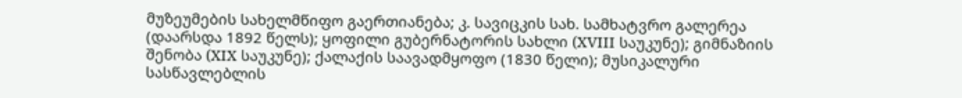მუზეუმების სახელმწიფო გაერთიანება; კ. სავიცკის სახ. სამხატვრო გალერეა (დაარსდა 1892 წელს); ყოფილი გუბერნატორის სახლი (XVIII საუკუნე); გიმნაზიის შენობა (XIX საუკუნე); ქალაქის საავადმყოფო (1830 წელი); მუსიკალური სასწავლებლის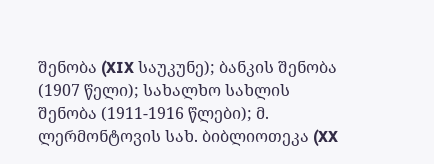შენობა (XIX საუკუნე); ბანკის შენობა (1907 წელი); სახალხო სახლის შენობა (1911-1916 წლები); მ. ლერმონტოვის სახ. ბიბლიოთეკა (XX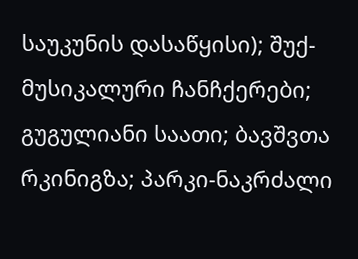საუკუნის დასაწყისი); შუქ-მუსიკალური ჩანჩქერები; გუგულიანი საათი; ბავშვთა რკინიგზა; პარკი-ნაკრძალი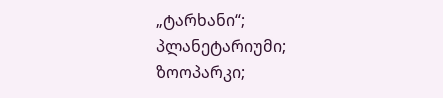„ტარხანი“; პლანეტარიუმი; ზოოპარკი;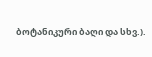ბოტანიკური ბაღი და სხვ.).